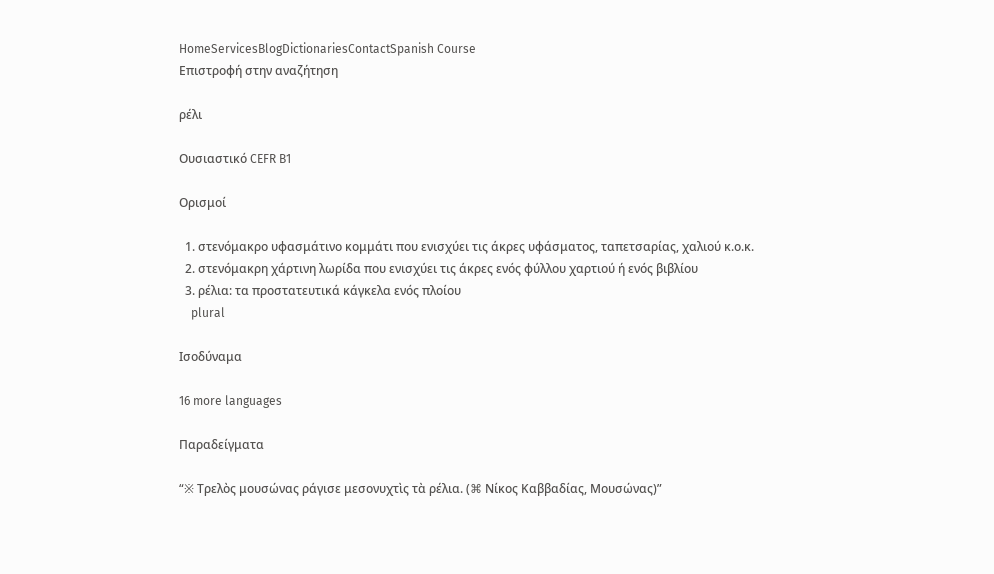HomeServicesBlogDictionariesContactSpanish Course
Επιστροφή στην αναζήτηση

ρέλι

Ουσιαστικό CEFR B1

Ορισμοί

  1. στενόμακρο υφασμάτινο κομμάτι που ενισχύει τις άκρες υφάσματος, ταπετσαρίας, χαλιού κ.ο.κ.
  2. στενόμακρη χάρτινη λωρίδα που ενισχύει τις άκρες ενός φύλλου χαρτιού ή ενός βιβλίου
  3. ρέλια: τα προστατευτικά κάγκελα ενός πλοίου
    plural

Ισοδύναμα

16 more languages

Παραδείγματα

“※ Τρελὸς μουσώνας ράγισε μεσονυχτὶς τὰ ρέλια. (⌘ Νίκος Καββαδίας, Μουσώνας)”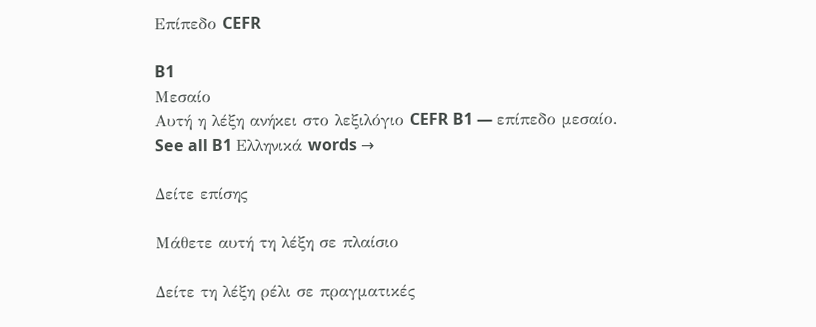Επίπεδο CEFR

B1
Μεσαίο
Αυτή η λέξη ανήκει στο λεξιλόγιο CEFR B1 — επίπεδο μεσαίο.
See all B1 Ελληνικά words →

Δείτε επίσης

Μάθετε αυτή τη λέξη σε πλαίσιο

Δείτε τη λέξη ρέλι σε πραγματικές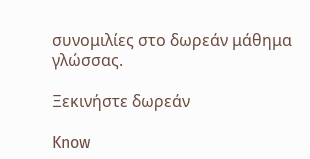συνομιλίες στο δωρεάν μάθημα γλώσσας.

Ξεκινήστε δωρεάν

Know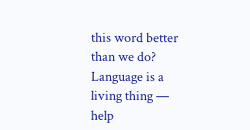this word better than we do? Language is a living thing — help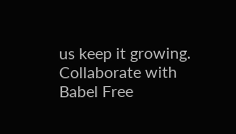us keep it growing. Collaborate with Babel Free